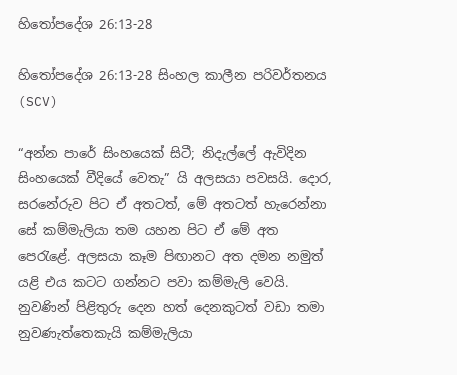හිතෝපදේශ 26:13-28

හිතෝපදේශ 26:13-28 සිංහල කාලීන පරිවර්තනය (SCV)

“අන්න පාරේ සිංහයෙක් සිටී; නිදැල්ලේ ඇවිදින සිංහයෙක් වීදියේ වෙතැ” යි අලසයා පවසයි. දොර, සරනේරුව පිට ඒ අතටත්, මේ අතටත් හැරෙන්නා සේ කම්මැලියා තම යහන පිට ඒ මේ අත පෙරැළේ. අලසයා කෑම පිඟානට අත දමන නමුත් යළි එය කටට ගන්නට පවා කම්මැලි වෙයි. නුවණින් පිළිතුරු දෙන හත් දෙනකුටත් වඩා තමා නුවණැත්තෙකැයි කම්මැලියා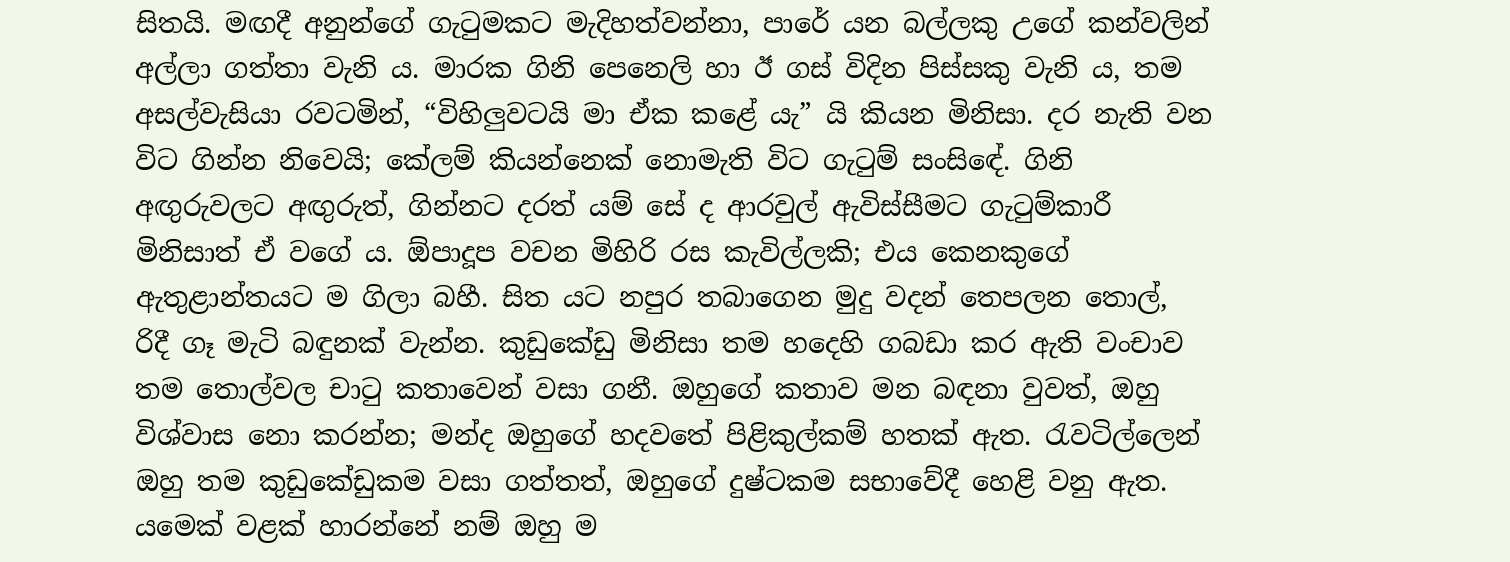සිතයි. මඟදී අනුන්ගේ ගැටුමකට මැදිහත්වන්නා, පාරේ යන බල්ලකු උගේ කන්වලින් අල්ලා ගත්තා වැනි ය. මාරක ගිනි පෙනෙලි හා ඊ ගස් විදින පිස්සකු වැනි ය, තම අසල්වැසියා රවටමින්, “විහිලුවටයි මා ඒක කළේ යැ” යි කියන මිනිසා. දර නැති වන විට ගින්න නිවෙයි; කේලම් කියන්නෙක් නොමැති විට ගැටුම් සංසිඳේ. ගිනි අඟුරුවලට අඟුරුත්, ගින්නට දරත් යම් සේ ද ආරවුල් ඇවිස්සීමට ගැටුම්කාරී මිනිසාත් ඒ වගේ ය. ඕපාදූප වචන මිහිරි රස කැවිල්ලකි; එය කෙනකුගේ ඇතුළාන්තයට ම ගිලා බහී. සිත යට නපුර තබාගෙන මුදු වදන් තෙපලන තොල්, රිදී ගෑ මැටි බඳුනක් වැන්න. කුඩුකේඩු මිනිසා තම හදෙහි ගබඩා කර ඇති වංචාව තම තොල්වල චාටු කතාවෙන් වසා ගනී. ඔහුගේ කතාව මන බඳනා වුවත්, ඔහු විශ්වාස නො කරන්න; මන්ද ඔහුගේ හදවතේ පිළිකුල්කම් හතක් ඇත. රැවටිල්ලෙන් ඔහු තම කුඩුකේඩුකම වසා ගත්තත්, ඔහුගේ දුෂ්ටකම සභාවේදී හෙළි වනු ඇත. යමෙක් වළක් හාරන්නේ නම් ඔහු ම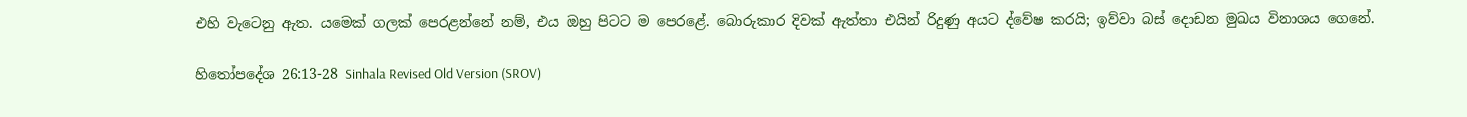එහි වැටෙනු ඇත. යමෙක් ගලක් පෙරළන්නේ නම්, එය ඔහු පිටට ම පෙරළේ. බොරුකාර දිවක් ඇත්තා එයින් රිදුණු අයට ද්වේෂ කරයි; ඉව්වා බස් දොඩන මුඛය විනාශය ගෙනේ.

හිතෝපදේශ 26:13-28 Sinhala Revised Old Version (SROV)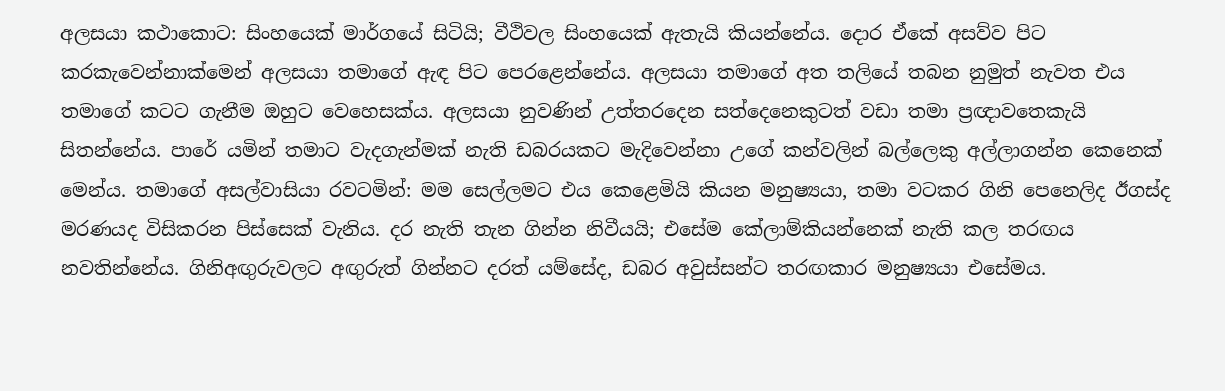අලසයා කථාකොට: සිංහයෙක් මාර්ගයේ සිටියි; වීථිවල සිංහයෙක් ඇතැයි කියන්නේය. දොර ඒකේ අසව්ව පිට කරකැවෙන්නාක්මෙන් අලසයා තමාගේ ඇඳ පිට පෙරළෙන්නේය. අලසයා තමාගේ අත තලියේ තබන නුමුත් නැවත එය තමාගේ කටට ගැනීම ඔහුට වෙහෙසක්ය. අලසයා නුවණින් උත්තරදෙන සත්දෙනෙකුටත් වඩා තමා ප්‍රඥාවතෙකැයි සිතන්නේය. පාරේ යමින් තමාට වැදගැන්මක් නැති ඩබරයකට මැදිවෙන්නා උගේ කන්වලින් බල්ලෙකු අල්ලාගන්න කෙනෙක් මෙන්ය. තමාගේ අසල්වාසියා රවටමින්: මම සෙල්ලමට එය කෙළෙමියි කියන මනුෂ්‍යයා, තමා වටකර ගිනි පෙනෙලිද ඊගස්ද මරණයද විසිකරන පිස්සෙක් වැනිය. දර නැති තැන ගින්න නිවීයයි; එසේම කේලාම්කියන්නෙක් නැති කල තරඟය නවතින්නේය. ගිනිඅඟුරුවලට අඟුරුත් ගින්නට දරත් යම්සේද, ඩබර අවුස්සන්ට තරඟකාර මනුෂ්‍යයා එසේමය.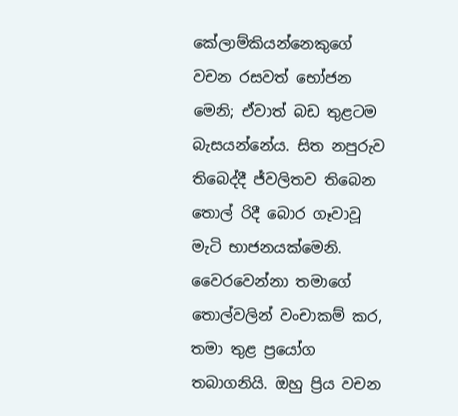කේලාම්කියන්නෙකුගේ වචන රසවත් භෝජන මෙනි; ඒවාත් බඩ තුළටම බැසයන්නේය. සිත නපුරුව තිබෙද්දී ජ්වලිතව තිබෙන තොල් රිදී බොර ගෑවාවූ මැටි භාජනයක්මෙනි. වෛරවෙන්නා තමාගේ තොල්වලින් වංචාකම් කර, තමා තුළ ප්‍රයෝග තබාගනියි. ඔහු ප්‍රිය වචන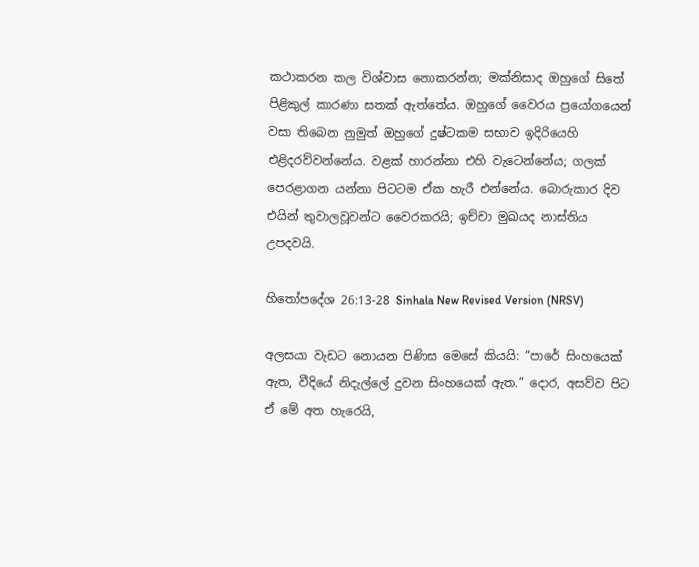කථාකරන කල විශ්වාස නොකරන්න; මක්නිසාද ඔහුගේ සිතේ පිළිකුල් කාරණා සතක් ඇත්තේය. ඔහුගේ වෛරය ප්‍රයෝගයෙන් වසා තිබෙන නුමුත් ඔහුගේ දුෂ්ටකම සභාව ඉදිරියෙහි එළිදරව්වන්නේය. වළක් හාරන්නා එහි වැටෙන්නේය; ගලක් පෙරළාගන යන්නා පිටටම ඒක හැරී එන්නේය. බොරුකාර දිව එයින් තුවාලවූවන්ට වෛරකරයි; ඉච්චා මුඛයද නාස්තිය උපදවයි.

හිතෝපදේශ 26:13-28 Sinhala New Revised Version (NRSV)

අලසයා වැඩට නොයන පිණිස මෙසේ කියයි: “පාරේ සිංහයෙක් ඇත, වීදියේ නිදැල්ලේ දුවන සිංහයෙක් ඇත.” දොර, අසව්ව පිට ඒ මේ අත හැරෙයි,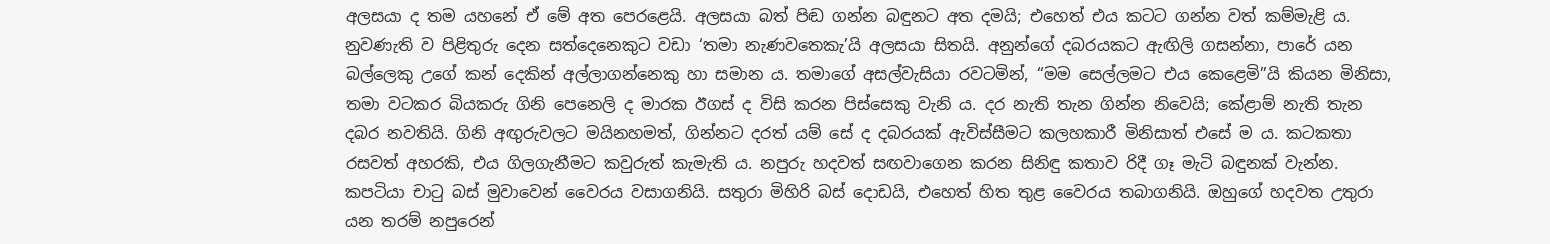අලසයා ද තම යහනේ ඒ මේ අත පෙරළෙයි. අලසයා බත් පිඬ ගන්න බඳුනට අත දමයි; එහෙත් එය කටට ගන්න වත් කම්මැළි ය. නුවණැති ව පිළිතුරු දෙන සත්දෙනෙකුට වඩා ‘තමා නැණවතෙකැ’යි අලසයා සිතයි. අනුන්ගේ දබරයකට ඇඟිලි ගසන්නා, පාරේ යන බල්ලෙකු උගේ කන් දෙකින් අල්ලාගන්නෙකු හා සමාන ය. තමාගේ අසල්වැසියා රවටමින්, “මම සෙල්ලමට එය කෙළෙමි”යි කියන මිනිසා, තමා වටකර බියකරු ගිනි පෙනෙලි ද මාරක ඊගස් ද විසි කරන පිස්සෙකු වැනි ය. දර නැති තැන ගින්න නිවෙයි; කේළාම් නැති තැන දබර නවතියි. ගිනි අඟුරුවලට මයිනහමත්, ගින්නට දරත් යම් සේ ද දබරයක් ඇවිස්සීමට කලහකාරී මිනිසාත් එසේ ම ය. කටකතා රසවත් අහරකි, එය ගිලගැනීමට කවුරුත් කැමැති ය. නපුරු හදවත් සඟවාගෙන කරන සිනිඳු කතාව රිදී ගෑ මැටි බඳුනක් වැන්න. කපටියා චාටු බස් මුවාවෙන් වෛරය වසාගනියි. සතුරා මිහිරි බස් දොඩයි, එහෙත් හිත තුළ වෛරය තබාගනියි. ඔහුගේ හදවත උතුරා යන තරම් නපුරෙන්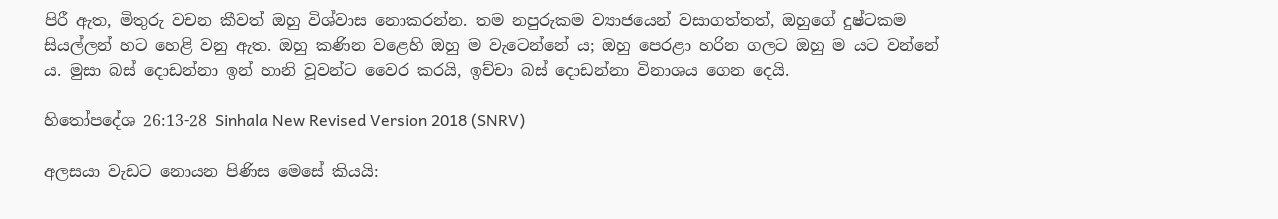පිරී ඇත, මිතුරු වචන කීවත් ඔහු විශ්වාස නොකරන්න. තම නපුරුකම ව්‍යාජයෙන් වසාගත්තත්, ඔහුගේ දුෂ්ටකම සියල්ලන් හට හෙළි වනු ඇත. ඔහු කණින වළෙහි ඔහු ම වැටෙන්නේ ය; ඔහු පෙරළා හරින ගලට ඔහු ම යට වන්නේ ය. මුසා බස් දොඩන්නා ඉන් හානි වූවන්ට වෛර කරයි, ඉච්චා බස් දොඩන්නා විනාශය ගෙන දෙයි.

හිතෝපදේශ 26:13-28 Sinhala New Revised Version 2018 (SNRV)

අලසයා වැඩට නොයන පිණිස මෙසේ කියයි: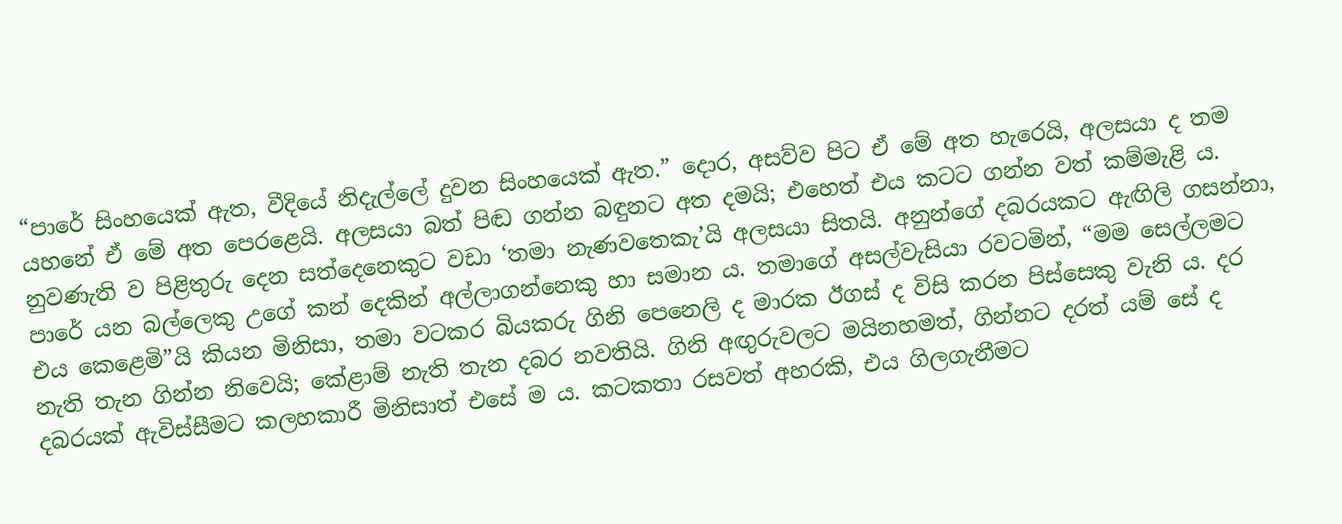“පාරේ සිංහයෙක් ඇත, වීදියේ නිදැල්ලේ දුවන සිංහයෙක් ඇත.” දොර, අසව්ව පිට ඒ මේ අත හැරෙයි, අලසයා ද තම යහනේ ඒ මේ අත පෙරළෙයි. අලසයා බත් පිඬ ගන්න බඳුනට අත දමයි; එහෙත් එය කටට ගන්න වත් කම්මැළි ය. නුවණැති ව පිළිතුරු දෙන සත්දෙනෙකුට වඩා ‘තමා නැණවතෙකැ’යි අලසයා සිතයි. අනුන්ගේ දබරයකට ඇඟිලි ගසන්නා, පාරේ යන බල්ලෙකු උගේ කන් දෙකින් අල්ලාගන්නෙකු හා සමාන ය. තමාගේ අසල්වැසියා රවටමින්, “මම සෙල්ලමට එය කෙළෙමි”යි කියන මිනිසා, තමා වටකර බියකරු ගිනි පෙනෙලි ද මාරක ඊගස් ද විසි කරන පිස්සෙකු වැනි ය. දර නැති තැන ගින්න නිවෙයි; කේළාම් නැති තැන දබර නවතියි. ගිනි අඟුරුවලට මයිනහමත්, ගින්නට දරත් යම් සේ ද දබරයක් ඇවිස්සීමට කලහකාරී මිනිසාත් එසේ ම ය. කටකතා රසවත් අහරකි, එය ගිලගැනීමට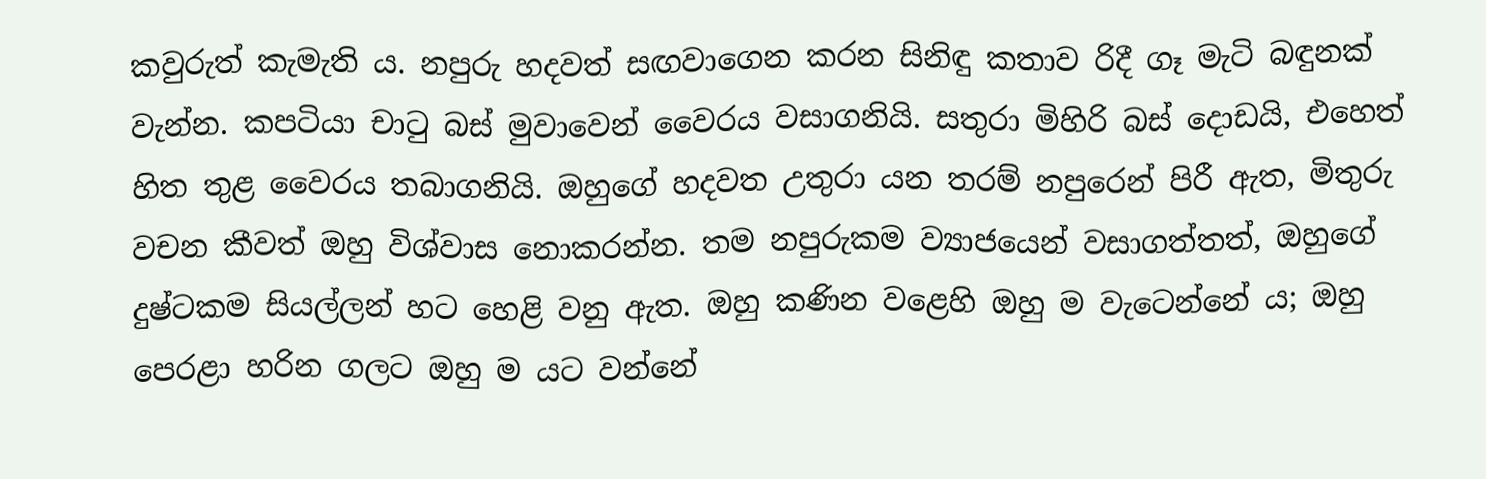කවුරුත් කැමැති ය. නපුරු හදවත් සඟවාගෙන කරන සිනිඳු කතාව රිදී ගෑ මැටි බඳුනක් වැන්න. කපටියා චාටු බස් මුවාවෙන් වෛරය වසාගනියි. සතුරා මිහිරි බස් දොඩයි, එහෙත් හිත තුළ වෛරය තබාගනියි. ඔහුගේ හදවත උතුරා යන තරම් නපුරෙන් පිරී ඇත, මිතුරු වචන කීවත් ඔහු විශ්වාස නොකරන්න. තම නපුරුකම ව්‍යාජයෙන් වසාගත්තත්, ඔහුගේ දුෂ්ටකම සියල්ලන් හට හෙළි වනු ඇත. ඔහු කණින වළෙහි ඔහු ම වැටෙන්නේ ය; ඔහු පෙරළා හරින ගලට ඔහු ම යට වන්නේ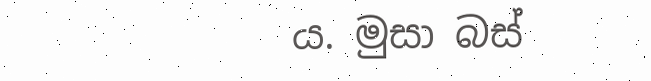ය. මුසා බස්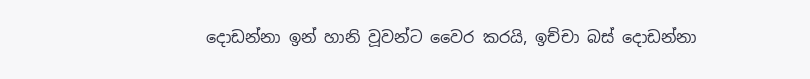දොඩන්නා ඉන් හානි වූවන්ට වෛර කරයි, ඉච්චා බස් දොඩන්නා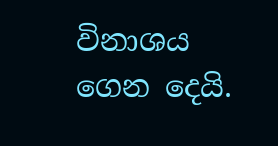විනාශය ගෙන දෙයි.